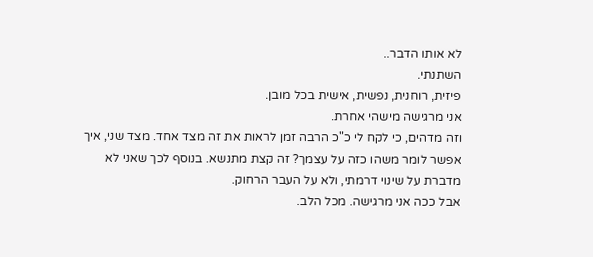לא אותו הדבר..
השתנתי.
פיזית, רוחנית, נפשית, אישית בכל מובן.
אני מרגישה מישהי אחרת.
וזה מדהים, כי לקח לי כ"כ הרבה זמן לראות את זה מצד אחד. מצד שני, איך אפשר לומר משהו כזה על עצמך? זה קצת מתנשא. בנוסף לכך שאני לא מדברת על שינוי דרמתי, ולא על העבר הרחוק.
אבל ככה אני מרגישה. מכל הלב.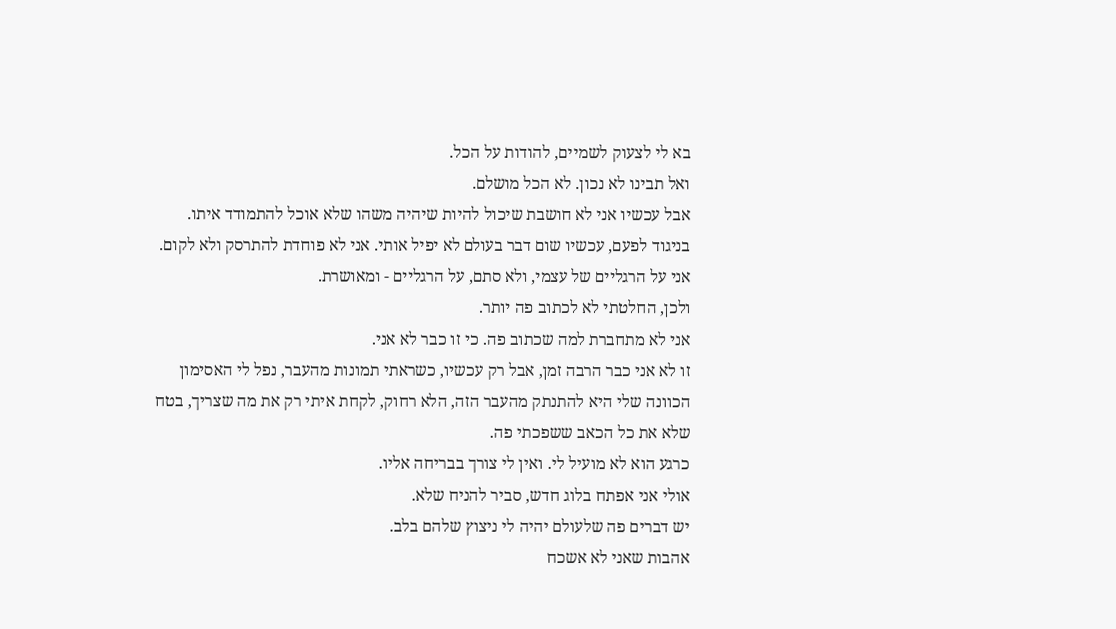בא לי לצעוק לשמיים, להודות על הכל.
ואל תבינו לא נכון. לא הכל מושלם.
אבל עכשיו אני לא חושבת שיכול להיות שיהיה משהו שלא אוכל להתמודד איתו.
בניגוד לפעם, עכשיו שום דבר בעולם לא יפיל אותי. אני לא פוחדת להתרסק ולא לקום.
אני על הרגליים של עצמי, ולא סתם, על הרגליים - ומאושרת.
ולכן, החלטתי לא לכתוב פה יותר.
אני לא מתחברת למה שכתוב פה. כי זו כבר לא אני.
זו לא אני כבר הרבה זמן, אבל רק עכשיו, כשראתי תמונות מהעבר, נפל לי האסימון
הכוונה שלי היא להתנתק מהעבר הזה, הלא רחוק, לקחת איתי רק את מה שצריך, בטח שלא את כל הכאב ששפכתי פה.
כרגע הוא לא מועיל לי. ואין לי צורך בבריחה אליו.
אולי אני אפתח בלוג חדש, סביר להניח שלא.
יש דברים פה שלעולם יהיה לי ניצוץ שלהם בלב.
אהבות שאני לא אשכח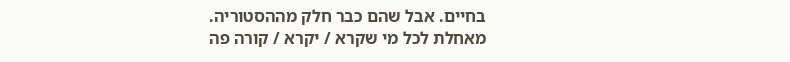בחיים. אבל שהם כבר חלק מההסטוריה.
מאחלת לכל מי שקרא / יקרא / קורה פה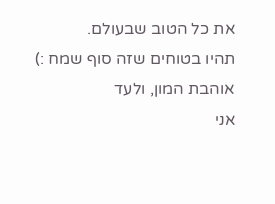את כל הטוב שבעולם.
תהיו בטוחים שזה סוף שמח :)
אוהבת המון, ולעד
אני